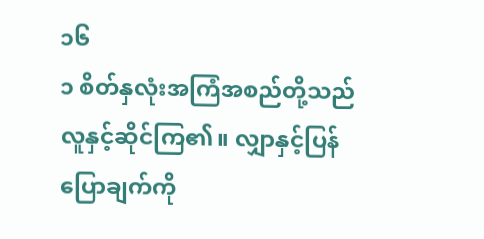၁၆
၁ စိတ်နှလုံးအကြံအစည်တို့သည် လူနှင့်ဆိုင်ကြ၏။ လျှာနှင့်ပြန်ပြောချက်ကို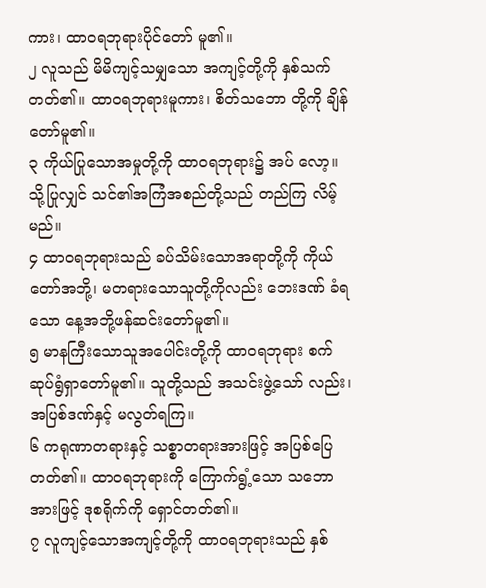ကား၊ ထာဝရဘုရားပိုင်တော် မူ၏။
၂ လူသည် မိမိကျင့်သမျှသော အကျင့်တို့ကို နှစ်သက်တတ်၏။ ထာဝရဘုရားမူကား၊ စိတ်သဘော တို့ကို ချိန်တော်မူ၏။
၃ ကိုယ်ပြုသောအမှုတို့ကို ထာဝရဘုရား၌ အပ် လော့။ သို့ပြုလျှင် သင်၏အကြံအစည်တို့သည် တည်ကြ လိမ့်မည်။
၄ ထာဝရဘုရားသည် ခပ်သိမ်းသောအရာတို့ကို ကိုယ်တော်အဘို့၊ မတရားသောသူတို့ကိုလည်း ဘေးဒဏ် ခံရသော နေ့အဘို့ဖန်ဆင်းတော်မူ၏။
၅ မာနကြီးသောသူအပေါင်းတို့ကို ထာဝရဘုရား စက်ဆုပ်ရွံရှာတော်မူ၏။ သူတို့သည် အသင်းဖွဲ့သော် လည်း၊ အပြစ်ဒဏ်နှင့် မလွတ်ရကြ။
၆ ကရုဏာတရားနှင့် သစ္စာတရားအားဖြင့် အပြစ်ပြေတတ်၏။ ထာဝရဘုရားကို ကြောက်ရွံ့သော သဘောအားဖြင့် ဒုစရိုက်ကို ရှောင်တတ်၏။
၇ လူကျင့်သောအကျင့်တို့ကို ထာဝရဘုရားသည် နှစ်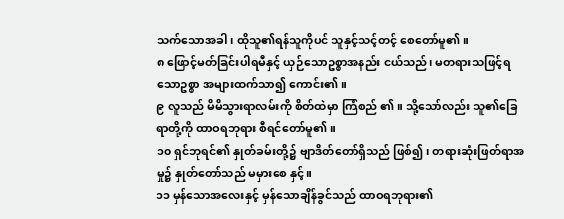သက်သောအခါ၊ ထိုသူ၏ရန်သူကိုပင် သူနှင့်သင့်တင့် စေတော်မူ၏။
၈ ဖြောင့်မတ်ခြင်းပါရမီနှင့် ယှဉ်သောဥစ္စာအနည်း ငယ်သည်၊ မတရားသဖြင့်ရသောဥစ္စာ အများထက်သာ၍ ကောင်း၏။
၉ လူသည် မိမိသွားရာလမ်းကို စိတ်ထဲမှာ ကြံစည် ၏။ သို့သော်လည်း သူ၏ခြေရာတို့ကို ထာဝရဘုရား စီရင်တော်မူ၏။
၁၀ ရှင်ဘုရင်၏ နှုတ်ခမ်းတို့၌ ဗျာဒိတ်တော်ရှိသည် ဖြစ်၍၊ တရားဆုံးဖြတ်ရာအမှု၌ နှုတ်တော်သည် မမှားစေ နှင့်။
၁၁ မှန်သောအလေးနှင့် မှန်သောချိန်ခွင်သည် ထာဝရဘုရား၏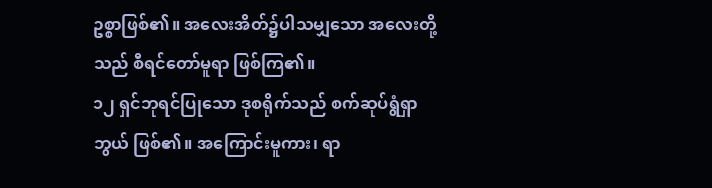ဥစ္စာဖြစ်၏။ အလေးအိတ်၌ပါသမျှသော အလေးတို့သည် စီရင်တော်မူရာ ဖြစ်ကြ၏။
၁၂ ရှင်ဘုရင်ပြုသော ဒုစရိုက်သည် စက်ဆုပ်ရွံရှာ ဘွယ် ဖြစ်၏။ အကြောင်းမူကား၊ ရာ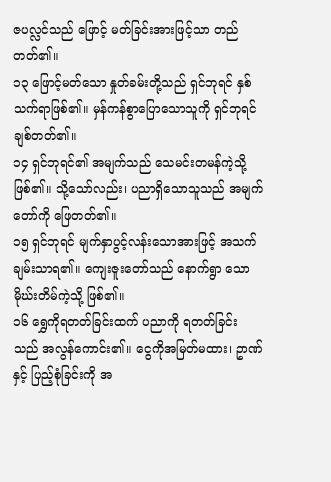ဇပလ္လင်သည် ဖြောင့် မတ်ခြင်းအားဖြင့်သာ တည်တတ်၏။
၁၃ ဖြောင့်မတ်သော နှုတ်ခမ်းတို့သည် ရှင်ဘုရင် နှစ်သက်ရာဖြစ်၏။ မှန်ကန်စွာပြောသောသူကို ရှင်ဘုရင် ချစ်တတ်၏။
၁၄ ရှင်ဘုရင်၏ အမျက်သည် သေမင်းတမန်ကဲ့သို့ ဖြစ်၏။ သို့သော်လည်း၊ ပညာရှိသောသူသည် အမျက် တော်ကို ဖြေတတ်၏။
၁၅ ရှင်ဘုရင် မျက်နှာပွင့်လန်းသောအားဖြင့် အသက်ချမ်းသာရ၏။ ကျေးဇူးတော်သည် နောက်ရွာ သော မိုဃ်းတိမ်ကဲ့သို့ ဖြစ်၏။
၁၆ ရွှေကိုရတတ်ခြင်းထက် ပညာကို ရတတ်ခြင်း သည် အလွန်ကောင်း၏။ ငွေကိုအမြတ်မထား၊ ဥာဏ်နှင့် ပြည့်စုံခြင်းကို အ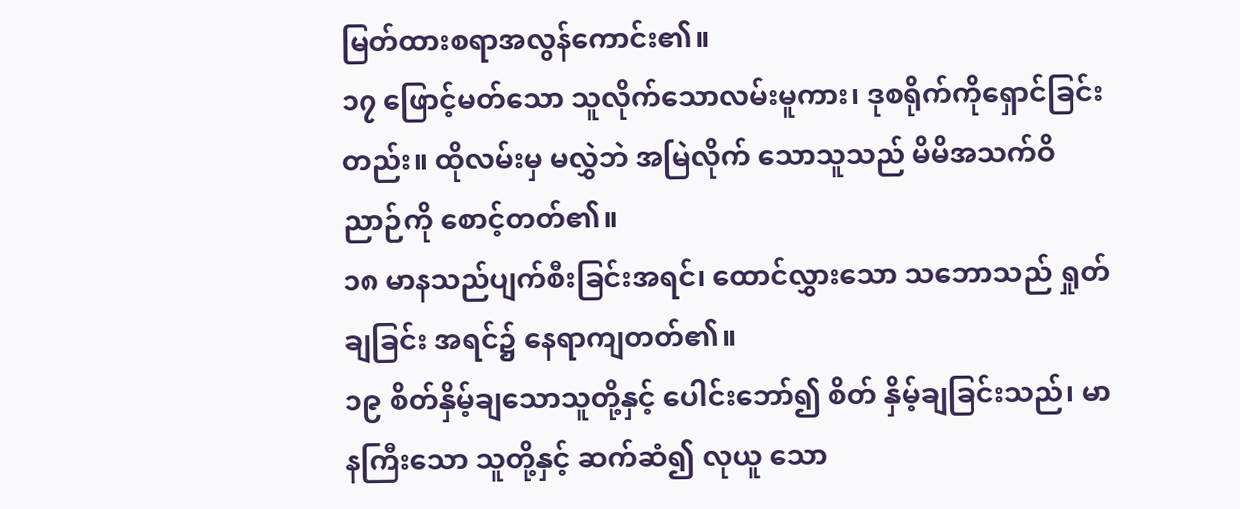မြတ်ထားစရာအလွန်ကောင်း၏။
၁၇ ဖြောင့်မတ်သော သူလိုက်သောလမ်းမူကား၊ ဒုစရိုက်ကိုရှောင်ခြင်းတည်း။ ထိုလမ်းမှ မလွှဲဘဲ အမြဲလိုက် သောသူသည် မိမိအသက်ဝိညာဉ်ကို စောင့်တတ်၏။
၁၈ မာနသည်ပျက်စီးခြင်းအရင်၊ ထောင်လွှားသော သဘောသည် ရှုတ်ချခြင်း အရင်၌ နေရာကျတတ်၏။
၁၉ စိတ်နှိမ့်ချသောသူတို့နှင့် ပေါင်းဘော်၍ စိတ် နှိမ့်ချခြင်းသည်၊ မာနကြီးသော သူတို့နှင့် ဆက်ဆံ၍ လုယူ သော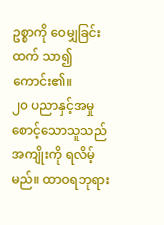ဥစ္စာကို ဝေမျှခြင်းထက် သာ၍ကောင်း၏။
၂၀ ပညာနှင့်အမှုစောင့်သောသူသည် အကျိုးကို ရလိမ့်မည်။ ထာဝရဘုရား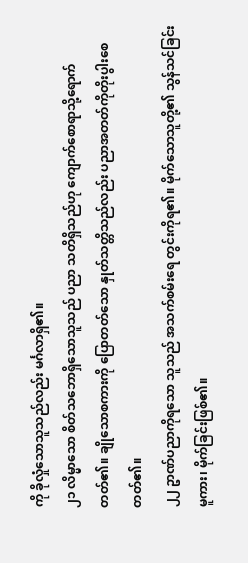ကို ခိုလှုံသောသူသည်လည်း မင်္ဂလာရှိ၏။
၂၁ လိမ္မာသော စိတ်သဘောရှိသောသူသည် ပညာ သတိရှိသည်ဟု ကျောက်စောရာသို့ရောက်တတ်၏။ ချိုသောစကားကို ပြောတတ်သော နှုတ်သတ္တိသည်လည်း ပညာအတတ်ကိုတိုးပွါးစေတတ်၏။
၂၂ ဥာဏ်ပညာကိုရသော သူသည် အသက်စမ်းရေ တွင်းကိုရ၏။ မိုက်သောသူတို့၏ သွန်သင်ခြင်းမူကား၊ မိုက်ခြင်းဖြစ်၏။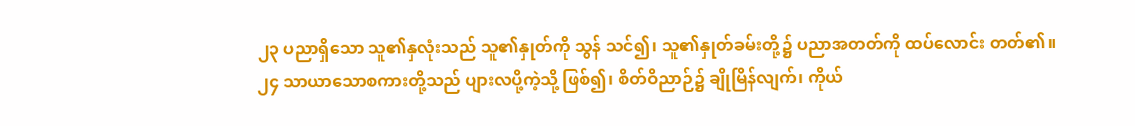၂၃ ပညာရှိသော သူ၏နှလုံးသည် သူ၏နှုတ်ကို သွန် သင်၍၊ သူ၏နှုတ်ခမ်းတို့၌ ပညာအတတ်ကို ထပ်လောင်း တတ်၏။
၂၄ သာယာသောစကားတို့သည် ပျားလပို့ကဲ့သို့ ဖြစ်၍၊ စိတ်ဝိညာဉ်၌ ချိုမြိန်လျက်၊ ကိုယ်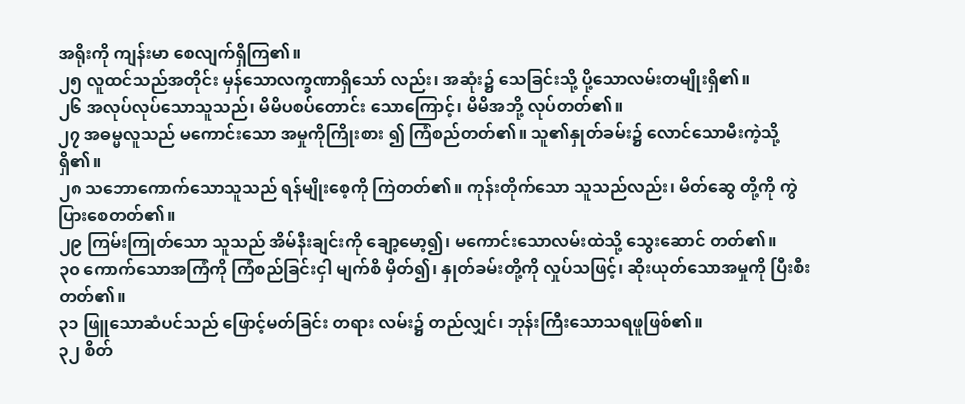အရိုးကို ကျန်းမာ စေလျက်ရှိကြ၏။
၂၅ လူထင်သည်အတိုင်း မှန်သောလက္ခဏာရှိသော် လည်း၊ အဆုံး၌ သေခြင်းသို့ ပို့သောလမ်းတမျိုးရှိ၏။
၂၆ အလုပ်လုပ်သောသူသည်၊ မိမိပစပ်တောင်း သောကြောင့်၊ မိမိအဘို့ လုပ်တတ်၏။
၂၇ အဓမ္မလူသည် မကောင်းသော အမှုကိုကြိုးစား ၍ ကြံစည်တတ်၏။ သူ၏နှုတ်ခမ်း၌ လောင်သောမီးကဲ့သို့ ရှိ၏။
၂၈ သဘောကောက်သောသူသည် ရန်မျိုးစေ့ကို ကြဲတတ်၏။ ကုန်းတိုက်သော သူသည်လည်း၊ မိတ်ဆွေ တို့ကို ကွဲပြားစေတတ်၏။
၂၉ ကြမ်းကြုတ်သော သူသည် အိမ်နီးချင်းကို ချော့မော့၍၊ မကောင်းသောလမ်းထဲသို့ သွေးဆောင် တတ်၏။
၃၀ ကောက်သောအကြံကို ကြံစည်ခြင်းငှါ မျက်စိ မှိတ်၍၊ နှုတ်ခမ်းတို့ကို လှုပ်သဖြင့်၊ ဆိုးယုတ်သောအမှုကို ပြီးစီးတတ်၏။
၃၁ ဖြူသောဆံပင်သည် ဖြောင့်မတ်ခြင်း တရား လမ်း၌ တည်လျှင်၊ ဘုန်းကြီးသောသရဖူဖြစ်၏။
၃၂ စိတ်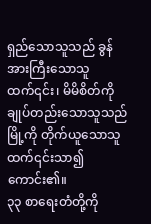ရှည်သောသူသည် ခွန်အားကြီးသောသူ ထက်၎င်း၊ မိမိစိတ်ကိုချုပ်တည်းသောသူသည် မြို့ကို တိုက်ယူသောသူထက်၎င်းသာ၍ ကောင်း၏။
၃၃ စာရေးတံတို့ကို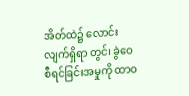အိတ်ထဲ၌ လောင်းလျက်ရှိရာ တွင်၊ ခွဲဝေစီရင်ခြင်းအမှုကို ထာဝ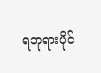ရဘုရားပိုင်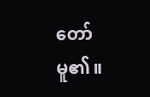တော်မူ၏။